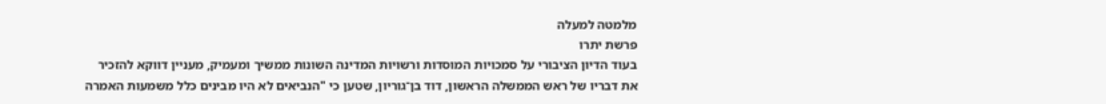מלמטה למעלה
פרשת יתרו
בעוד הדיון הציבורי על סמכויות המוסדות ורשויות המדינה השונות ממשיך ומעמיק, מעניין דווקא להזכיר את דבריו של ראש הממשלה הראשון, דוד בן־גוריון, שטען כי "הנביאים לא היו מבינים כלל משמעות האמרה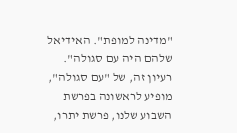"מדינה למופת". האידיאל שלהם היה עם סגולה".
רעיון זה, של "עם סגולה", מופיע לראשונה בפרשת השבוע שלנו, פרשת יתרו,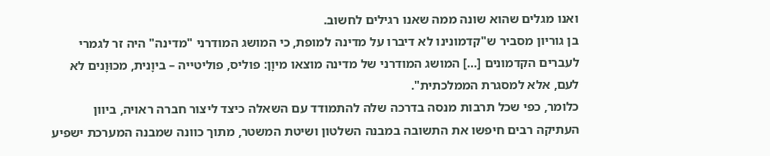ואנו מגלים שהוא שונה ממה שאנו רגילים לחשוב.
בן גוריון מסביר ש"קדמונינו לא דיברו על מדינה למופת, כי המושג המודרני "מדינה" היה זר לגמרי לעברים הקדמונים […] המושג המודרני של מדינה מוצאו מיוָן: פוליס, פוליטייה – ביוָנית, מכוּוָנים לא לעם, אלא למסגרת הממלכתית".
כלומר, כפי שכל תרבות מנסה בדרכה שלה להתמודד עם השאלה כיצד ליצור חברה ראויה, ביוון העתיקה רבים חיפשו את התשובה במבנה השלטון ושיטת המשטר, מתוך כוונה שמבנה המערכת ישפיע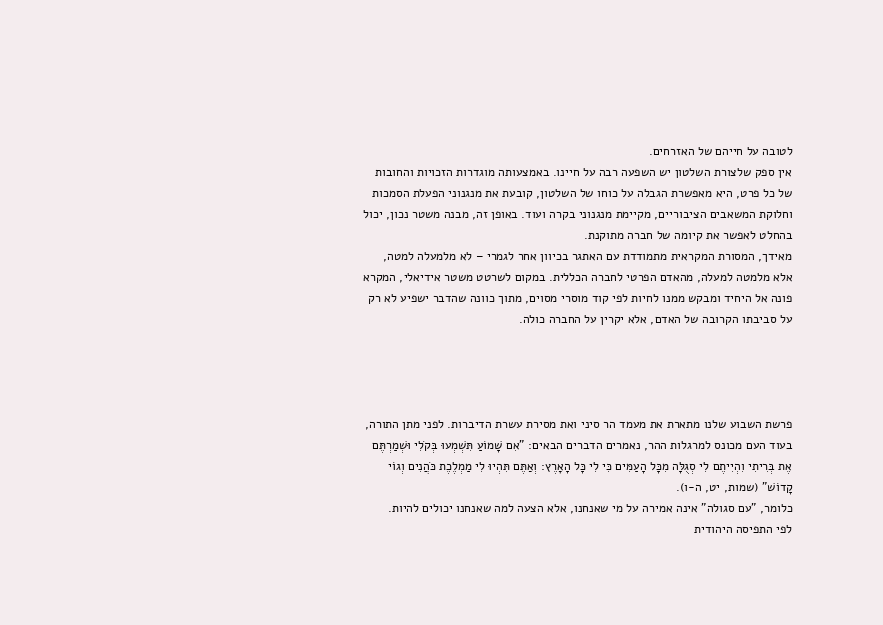לטובה על חייהם של האזרחים.
אין ספק שלצורת השלטון יש השפעה רבה על חיינו. באמצעותה מוגדרות הזכויות והחובות של כל פרט, היא מאפשרת הגבלה על כוחו של השלטון, קובעת את מנגנוני הפעלת הסמכות וחלוקת המשאבים הציבוריים, מקיימת מנגנוני בקרה ועוד. באופן זה, מבנה משטר נכון, יכול בהחלט לאפשר את קיומה של חברה מתוקנת.
מאידך, המסורת המקראית מתמודדת עם האתגר בכיוון אחר לגמרי – לא מלמעלה למטה, אלא מלמטה למעלה, מהאדם הפרטי לחברה הכללית. במקום לשרטט משטר אידיאלי, המקרא פונה אל היחיד ומבקש ממנו לחיות לפי קוד מוסרי מסוים, מתוך כוונה שהדבר ישפיע לא רק על סביבתו הקרובה של האדם, אלא יקרין על החברה כולה.




פרשת השבוע שלנו מתארת את מעמד הר סיני ואת מסירת עשרת הדיברות. לפני מתן התורה, בעוד העם מכונס למרגלות ההר, נאמרים הדברים הבאים: "אִם שָׁמוֹעַ תִּשְׁמְעוּ בְּקֹלִי וּשְׁמַרְתֶּם אֶת בְּרִיתִי וִהְיִיתֶם לִי סְגֻלָּה מִכָּל הָעַמִּים כִּי לִי כָּל הָאָרֶץ: וְאַתֶּם תִּהְיוּ לִי מַמְלֶכֶת כֹּהֲנִים וְגוֹי קָדוֹשׁ" (שמות, יט, ה-ו).
כלומר, "עם סגולה" אינה אמירה על מי שאנחנו, אלא הצעה למה שאנחנו יכולים להיות.
לפי התפיסה היהודית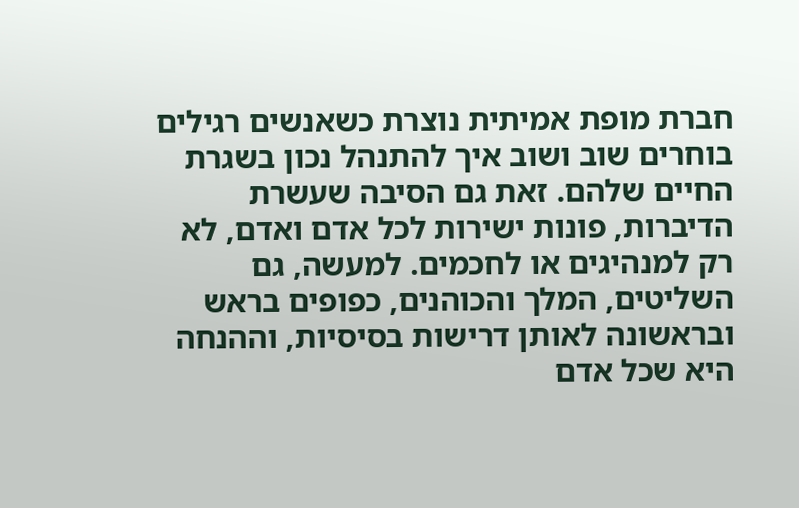חברת מופת אמיתית נוצרת כשאנשים רגילים בוחרים שוב ושוב איך להתנהל נכון בשגרת החיים שלהם. זאת גם הסיבה שעשרת הדיברות, פונות ישירות לכל אדם ואדם, לא רק למנהיגים או לחכמים. למעשה, גם השליטים, המלך והכוהנים, כפופים בראש ובראשונה לאותן דרישות בסיסיות, וההנחה היא שכל אדם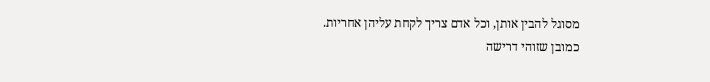מסוגל להבין אותן, וכל אדם צריך לקחת עליהן אחריות.
כמובן שזוהי דרישה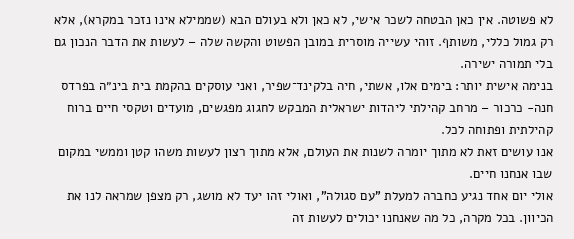לא פשוטה. אין כאן הבטחה לשכר אישי, לא כאן ולא בעולם הבא (שממילא אינו נזכר במקרא), אלא רק גמול כללי, משותף. זוהי עשייה מוסרית במובן הפשוט והקשה שלה – לעשות את הדבר הנכון גם בלי תמורה ישירה.
בנימה אישית יותר: בימים אלו, אשתי, חיה בלקינד־שפיר, ואני עוסקים בהקמת בית בינ״ה בפרדס חנה- כרכור – מרחב קהילתי ליהדות ישראלית המבקש לחגוג מפגשים, מועדים וטקסי חיים ברוח קהילתית ופתוחה לכל.
אנו עושים זאת לא מתוך יומרה לשנות את העולם, אלא מתוך רצון לעשות משהו קטן וממשי במקום שבו אנחנו חיים.
אולי יום אחד נגיע כחברה למעלת "עם סגולה", ואולי זהו יעד לא מושג, רק מצפן שמראה לנו את הכיוון. בכל מקרה, כל מה שאנחנו יכולים לעשות זה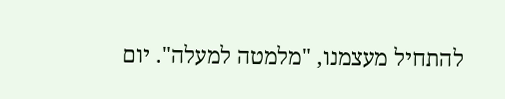להתחיל מעצמנו, "מלמטה למעלה". יום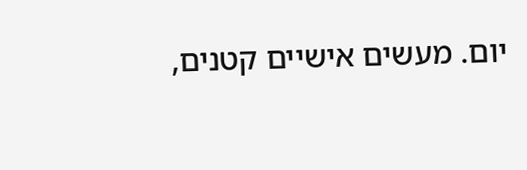יום. מעשים אישיים קטנים,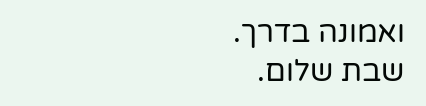ואמונה בדרך.
שבת שלום.